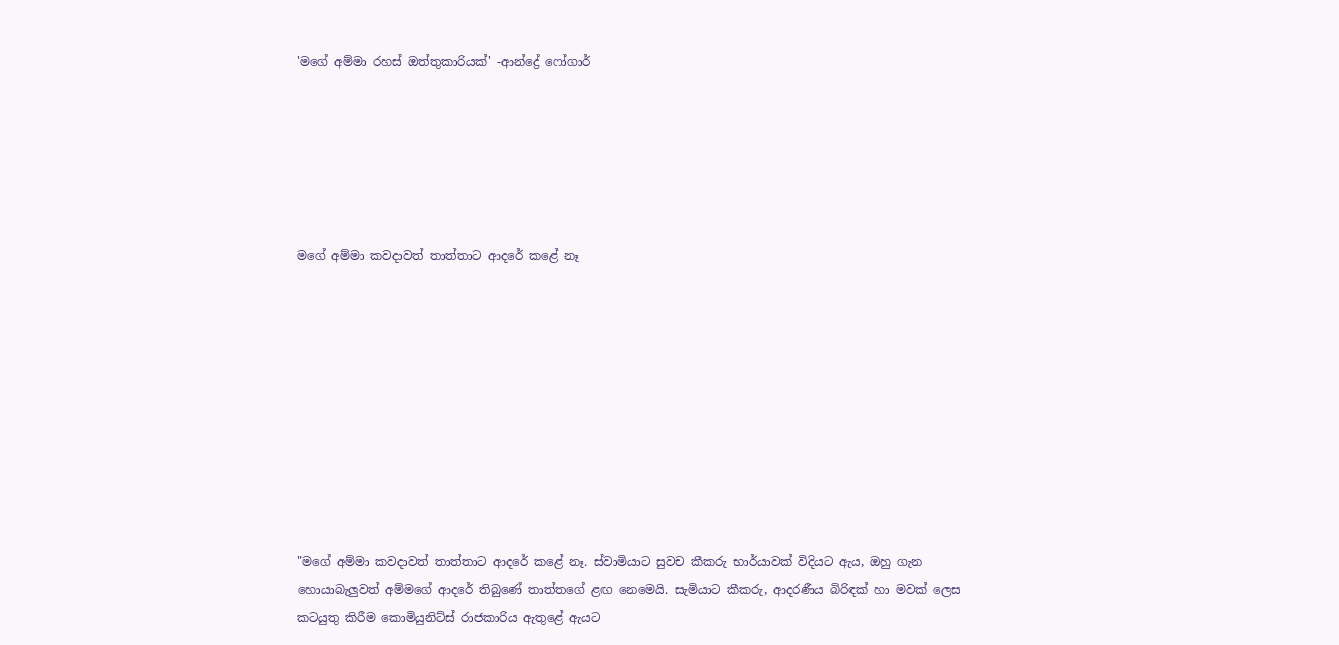'මගේ අම්මා රහස් ඔත්තුකාරියක්' -ආන්ද්‍රේ ෆෝගාර්






මගේ අම්මා කවදාවත් තාත්තාට ආදරේ කළේ නෑ










"මගේ අම්මා කවදාවත් තාත්තාට ආදරේ කළේ නෑ. ස්වාමියාට සුවච කීකරු භාර්යාවක් විදියට ඇය, ඔහු ගැන හොයාබැලුවත් අම්මගේ ආදරේ තිබුණේ තාත්තගේ ළඟ නෙමෙයි. සැමියාට කීකරු, ආදරණීය බිරිඳක් හා මවක් ලෙස කටයුතු කිරීම කොමියුනිට්ස් රාජකාරිය ඇතුළේ ඇයට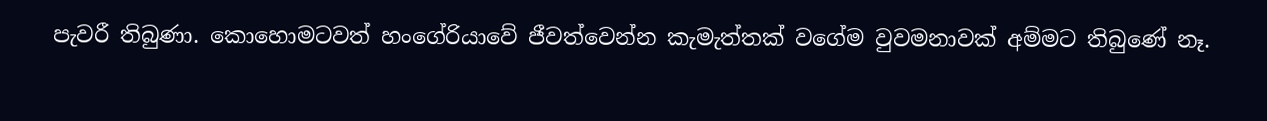පැවරී තිබුණා. කොහොමටවත් හංගේරියාවේ ජීවත්වෙන්න කැමැත්තක් වගේම වුවමනාවක් අම්මට තිබුණේ නෑ.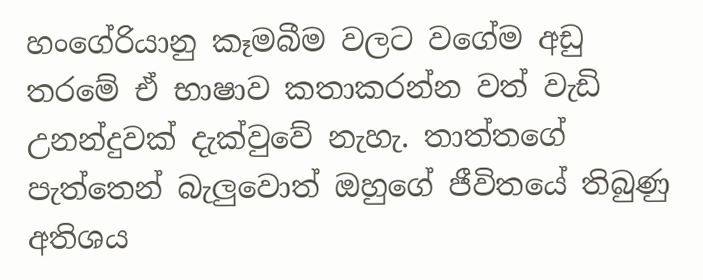හංගේරියානු කෑමබීම වලට වගේම අඩු තරමේ ඒ භාෂාව කතාකරන්න වත් වැඩි උනන්දුවක් දැක්වුවේ නැහැ. තාත්තගේ පැත්තෙන් බැලුවොත් ඔහුගේ ජීවිතයේ තිබුණු අතිශය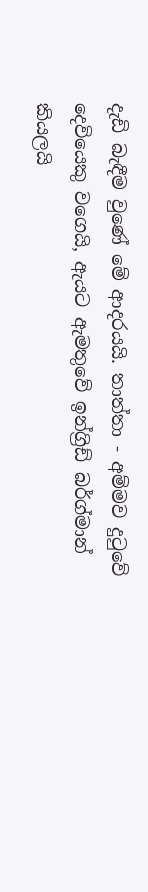දැඩි බැඳීම වුණේ මේ ආදරයයි. තාත්තා - අම්මව දුටුවේ දෙවියෙකු වගෙයි, ඇයට ඇමතුවේ ඉන්ග්‍රිඩ් බර්ග්මාන් කියලයි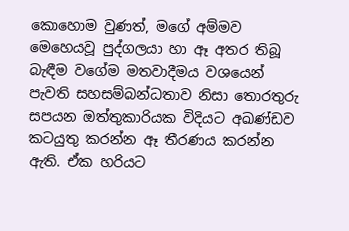කොහොම වුණත්, මගේ අම්මව මෙහෙයවූ පුද්ගලයා හා ඈ අතර තිබූ බැඳීම වගේම මතවාදීමය වශයෙන් පැවති සහසම්බන්ධතාව නිසා තොරතුරු සපයන ඔත්තුකාරියක විදියට අඛණ්ඩව කටයුතු කරන්න ඈ තීරණය කරන්න ඇති. ඒක හරියට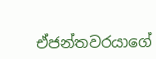ඒජන්තවරයාගේ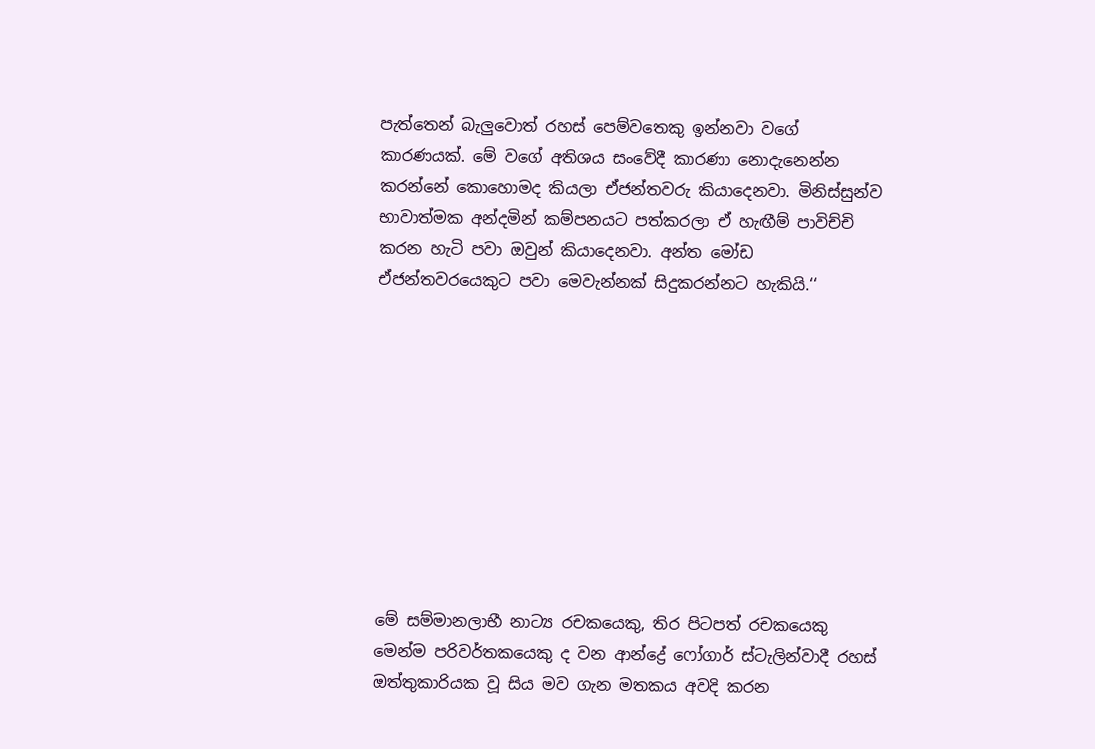පැත්තෙන් බැලුවොත් රහස් පෙම්වතෙකු ඉන්නවා වගේ කාරණයක්. මේ වගේ අතිශය සංවේදී කාරණා නොදැනෙන්න කරන්නේ කොහොමද කියලා ඒජන්තවරු කියාදෙනවා. මිනිස්සුන්ව භාවාත්මක අන්දමින් කම්පනයට පත්කරලා ඒ හැඟීම් පාවිච්චි කරන හැටි පවා ඔවුන් කියාදෙනවා. අන්ත මෝඩ ඒජන්තවරයෙකුට පවා මෙවැන්නක් සිදුකරන්නට හැකියි.‘‘










මේ සම්මානලාභී නාට්‍ය රචකයෙකු, තිර පිටපත් රචකයෙකු මෙන්ම පරිවර්තකයෙකු ද වන ආන්ද්‍රේ ෆෝගාර් ස්ටැලින්වාදී රහස් ඔත්තුකාරියක වූ සිය මව ගැන මතකය අවදි කරන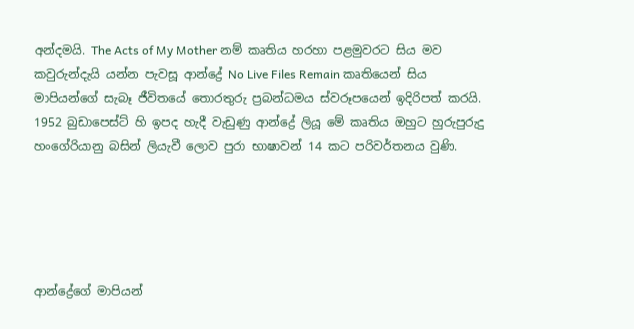අන්දමයි. The Acts of My Mother නම් කෘතිය හරහා පළමුවරට සිය මව කවුරුන්දැයි යන්න පැවසූ ආන්ද්‍රේ No Live Files Remain කෘතියෙන් සිය මාපියන්ගේ සැබෑ ජීවිතයේ තොරතුරු ප්‍රබන්ධමය ස්වරූපයෙන් ඉදිරිපත් කරයි. 1952 බුඩාපෙස්ට් හි ඉපද හැදී වැඩුණු ආන්ද්‍රේ ලියූ මේ කෘතිය ඔහුට හුරුපුරුදු හංගේරියානු බසින් ලියැවී ලොව පුරා භාෂාවන් 14 කට පරිවර්තනය වුණි.





ආන්ද්‍රේගේ මාපියන්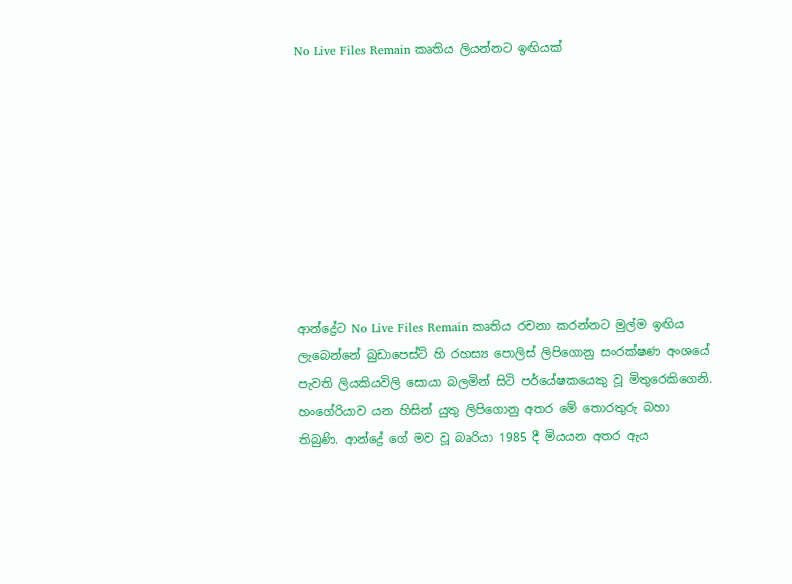No Live Files Remain කෘතිය ලියන්නට ඉඟියක්









ආන්ද්‍රේට No Live Files Remain කෘතිය රචනා කරන්නට මුල්ම ඉඟිය ලැබෙන්නේ බුඩාපෙස්ට් හි රහස්‍ය පොලිස් ලිපිගොනු සංරක්ෂණ අංශයේ පැවති ලියකියවිලි සොයා බලමින් සිටි පර්යේෂකයෙකු වූ මිතුරෙකිගෙනි. හංගේරියාව යන හිසින් යුතු ලිපිගොනු අතර මේ තොරතුරු බහා තිබුණි. ආන්ද්‍රේ ගේ මව වූ බෘරියා 1985 දී මියයන අතර ඇය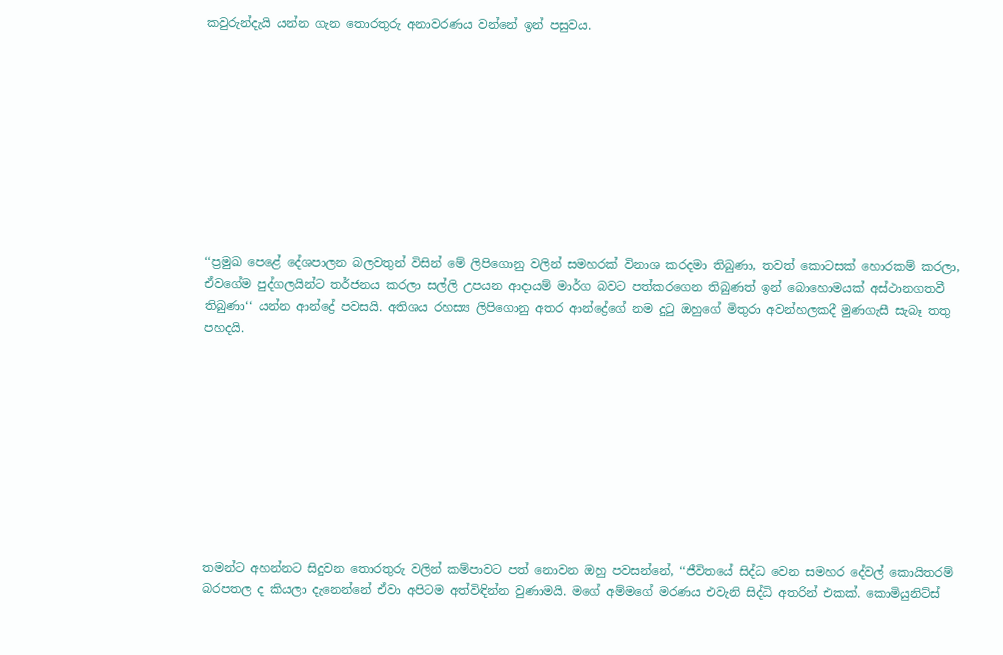කවුරුන්දැයි යන්න ගැන තොරතුරු අනාවරණය වන්නේ ඉන් පසුවය.










‘‘ප්‍රමුඛ පෙළේ දේශපාලන බලවතුන් විසින් මේ ලිපිගොනු වලින් සමහරක් විනාශ කරදමා තිබුණා, තවත් කොටසක් හොරකම් කරලා, ඒවගේම පුද්ගලයින්ට තර්ජනය කරලා සල්ලි උපයන ආදායම් මාර්ග බවට පත්කරගෙන තිබුණත් ඉන් බොහොමයක් අස්ථානගතවී තිබුණා‘‘ යන්න ආන්ද්‍රේ පවසයි. අතිශය රහස්‍ය ලිපිගොනු අතර ආන්ද්‍රේගේ නම දුටු ඔහුගේ මිතුරා අවන්හලකදී මුණගැසී සැබෑ තතු පහදයි.










තමන්ට අහන්නට සිදුවන තොරතුරු වලින් කම්පාවට පත් නොවන ඔහු පවසන්නේ, ‘‘ජීවිතයේ සිද්ධ වෙන සමහර දේවල් කොයිතරම් බරපතල ද කියලා දැනෙන්නේ ඒවා අපිටම අත්විඳින්න වුණාමයි. මගේ අම්මගේ මරණය එවැනි සිද්ධි අතරින් එකක්. කොමියුනිට්ස්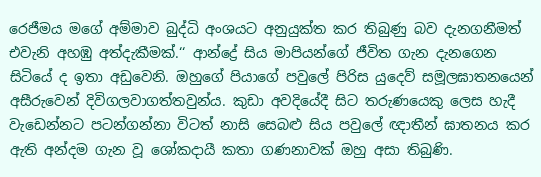රෙජීමය මගේ අම්මාව බුද්ධි අංශයට අනුයුක්ත කර තිබුණු බව දැනගනීමත් එවැනි අහඹු අත්දැකීමක්.‘‘ ආන්ද්‍රේ සිය මාපියන්ගේ ජීවිත ගැන දැනගෙන සිටියේ ද ඉතා අඩුවෙනි. ඔහුගේ පියාගේ පවුලේ පිරිස යුදෙව් සමූලඝාතනයෙන් අසීරුවෙන් දිවිගලවාගත්තවුන්ය. කුඩා අවදියේදී සිට තරුණයෙකු ලෙස හැදී වැඩෙන්නට පටන්ගන්නා විටත් නාසි සෙබළු සිය පවුලේ ඥාතීන් ඝාතනය කර ඇති අන්දම ගැන වූ ශෝකදායී කතා ගණනාවක් ඔහු අසා තිබුණි.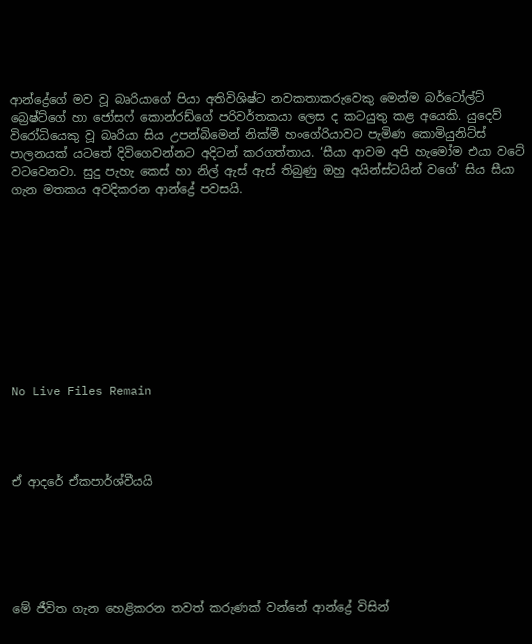ආන්ද්‍රේගේ මව වූ බෘරියාගේ පියා අතිවිශිෂ්ට නවකතාකරුවෙකු මෙන්ම බර්ටෝල්ට් බ්‍රෙෂ්ට්ගේ හා ජෝසෆ් කොන්රඩ්ගේ පරිවර්තකයා ලෙස ද කටයුතු කළ අයෙකි. යුදෙව් විරෝධියෙකු වූ බෘරියා සිය උපන්බිමෙන් නික්මී හංගේරියාවට පැමිණ කොමියුනිට්ස් පාලනයක් යටතේ දිවිගෙවන්නට අදිටන් කරගත්තාය. ‘සීයා ආවම අපි හැමෝම එයා වටේ වටවෙනවා. සුදු පැහැ කෙස් හා නිල් ඇස් ඇස් තිබුණු ඔහු අයින්ස්ටයින් වගේ‘ සිය සීයා ගැන මතකය අවදිකරන ආන්ද්‍රේ පවසයි.










No Live Files Remain




ඒ ආදරේ ඒකපාර්ශ්වීයයි






මේ ජීවිත ගැන හෙළිකරන තවත් කරුණක් වන්නේ ආන්ද්‍රේ විසින්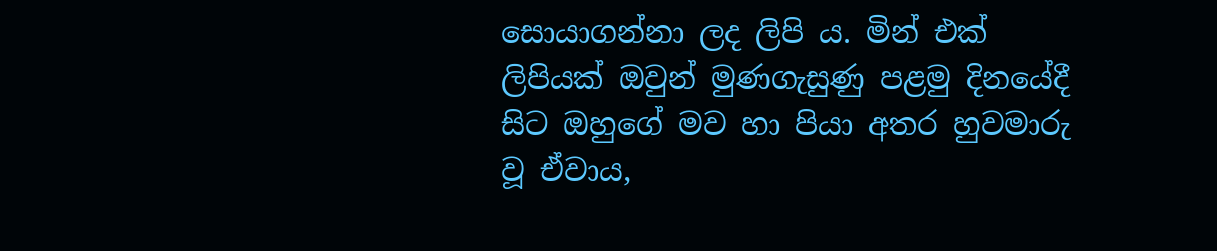සොයාගන්නා ලද ලිපි ය. මින් එක් ලිපියක් ඔවුන් මුණගැසුණු පළමු දිනයේදී සිට ඔහුගේ මව හා පියා අතර හුවමාරු වූ ඒවාය,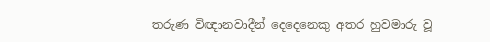තරුණ විඥානවාදීන් දෙදෙනෙකු අතර හුවමාරු වූ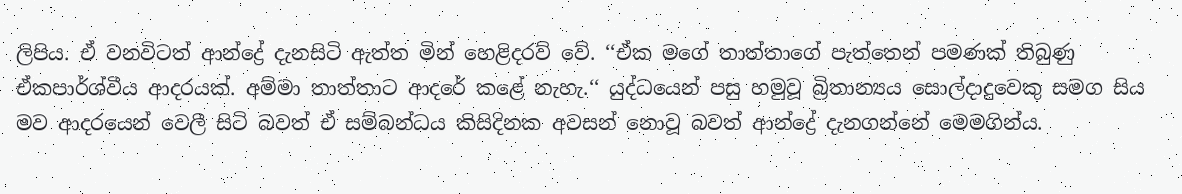ලිපිය. ඒ වනවිටත් ආන්ද්‍රේ දැනසිටි ඇත්ත මින් හෙළිදරව් වේ. ‘‘ඒක මගේ තාත්තාගේ පැත්තෙන් පමණක් තිබුණු ඒකපාර්ශ්වීය ආදරයක්. අම්මා තාත්තාට ආදරේ කළේ නැහැ.‘‘ යුද්ධයෙන් පසු හමුවූ බ්‍රිතාන්‍යය සොල්දාදුවෙකු සමග සිය මව ආදරයෙන් වෙලී සිටි බවත් ඒ සම්බන්ධය කිසිදිනක අවසන් නොවූ බවත් ආන්ද්‍රේ දැනගන්නේ මෙමගින්ය.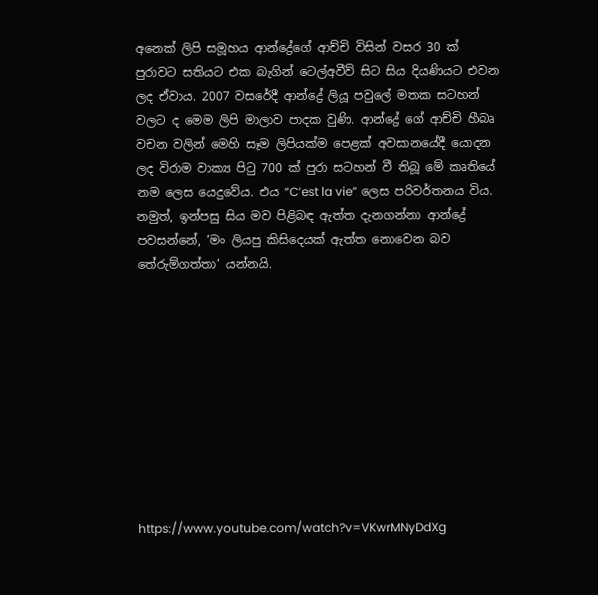අනෙක් ලිපි සමූහය ආන්ද්‍රේගේ ආච්චි විසින් වසර 30 ක් පුරාවට සතියට එක බැගින් ටෙල්අවීව් සිට සිය දියණියට එවන ලද ඒවාය. 2007 වසරේදී ආන්ද්‍රේ ලියූ පවුලේ මතක සටහන් වලට ද මෙම ලිපි මාලාව පාදක වුණි. ආන්ද්‍රේ ගේ ආච්චි හීබෘ වචන වලින් මෙහි සෑම ලිපියක්ම පෙළක් අවසානයේදී යොදන ලද විරාම වාක්‍ය පිටු 700 ක් පුරා සටහන් වී තිබූ මේ කෘතියේ නම ලෙස යෙදුවේය. එය “C’est la vie” ලෙස පරිවර්තනය විය. නමුත්, ඉන්පසු සිය මව පිළිබඳ ඇත්ත දැනගන්නා ආන්ද්‍රේ පවසන්නේ, ‘මං ලියපු කිසිදෙයක් ඇත්ත නොවෙන බව තේරුම්ගත්තා‘ යන්නයි.










https://www.youtube.com/watch?v=VKwrMNyDdXg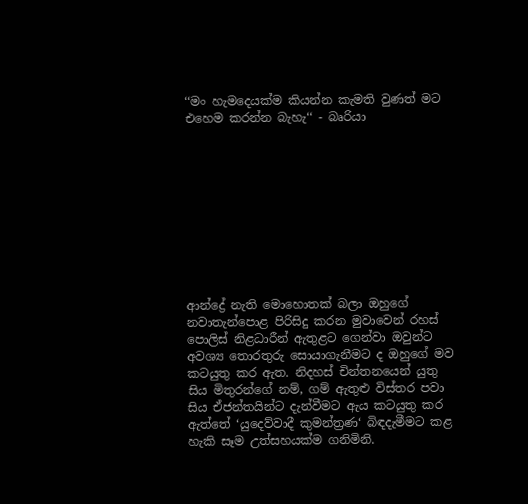‘‘මං හැමදෙයක්ම කියන්න කැමති වුණත් මට එහෙම කරන්න බැහැ‘‘ - බෘරියා










ආන්ද්‍රේ නැති මොහොතක් බලා ඔහුගේ නවාතැන්පොළ පිරිසිදු කරන මුවාවෙන් රහස් පොලිස් නිළධාරීන් ඇතුළට ගෙන්වා ඔවුන්ට අවශ්‍ය තොරතුරු සොයාගැනීමට ද ඔහුගේ මව කටයුතු කර ඇත. නිදහස් චින්තනයෙන් යුතු සිය මිතුරන්ගේ නම්, ගම් ඇතුළු විස්තර පවා සිය ඒජන්තයින්ට දැන්වීමට ඇය කටයුතු කර ඇත්තේ ‘යුදෙව්වාදී කුමන්ත්‍රණ‘ බිඳදැමීමට කළ හැකි සෑම උත්සහයක්ම ගනිමිනි.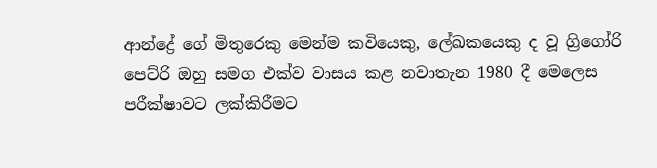ආන්ද්‍රේ ගේ මිතුරෙකු මෙන්ම කවියෙකු, ලේඛකයෙකු ද වූ ග්‍රිගෝරි පෙට්රි ඔහු සමග එක්ව වාසය කළ නවාතැන 1980 දී මෙලෙස පරීක්ෂාවට ලක්කිරීමට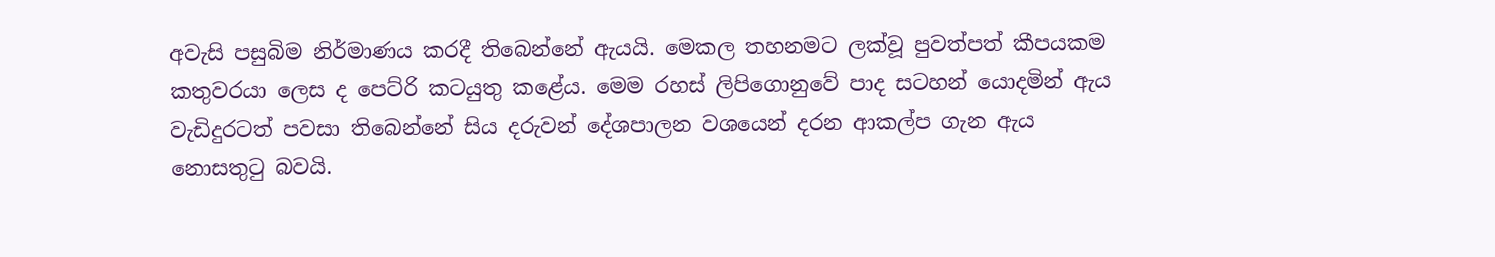අවැසි පසුබිම නිර්මාණය කරදී තිබෙන්නේ ඇයයි. මෙකල තහනමට ලක්වූ පුවත්පත් කීපයකම කතුවරයා ලෙස ද පෙට්රි කටයුතු කළේය. මෙම රහස් ලිපිගොනුවේ පාද සටහන් යොදමින් ඇය වැඩිදුරටත් පවසා තිබෙන්නේ සිය දරුවන් දේශපාලන වශයෙන් දරන ආකල්ප ගැන ඇය නොසතුටු බවයි.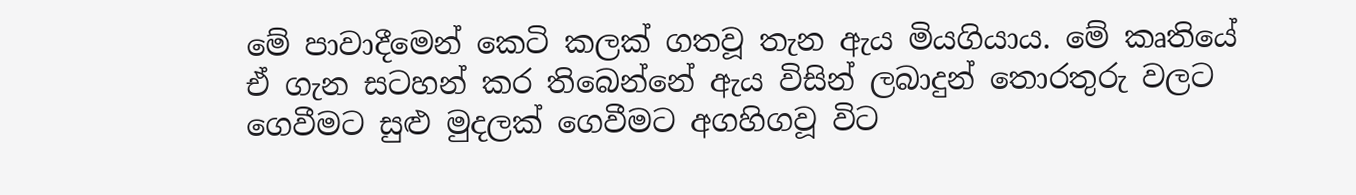මේ පාවාදීමෙන් කෙටි කලක් ගතවූ තැන ඇය මියගියාය. මේ කෘතියේ ඒ ගැන සටහන් කර තිබෙන්නේ ඇය විසින් ලබාදුන් තොරතුරු වලට ගෙවීමට සුළු මුදලක් ගෙවීමට අගහිගවූ විට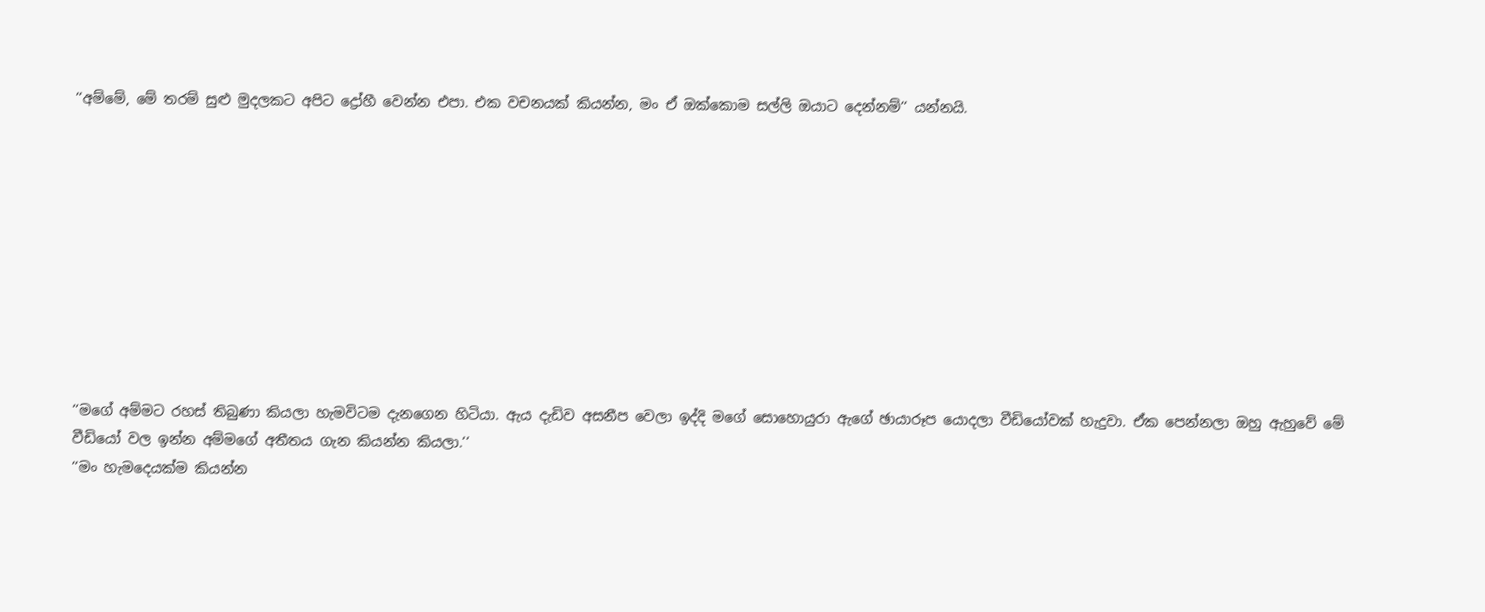‘‘අම්මේ, මේ තරම් සුළු මුදලකට අපිට ද්‍රෝහී වෙන්න එපා. එක වචනයක් කියන්න, මං ඒ ඔක්කොම සල්ලි ඔයාට දෙන්නම්‘‘ යන්නයි.










‘‘මගේ අම්මට රහස් තිබුණා කියලා හැමවිටම දැනගෙන හිටියා. ඇය දැඩිව අසනීප වෙලා ඉද්දි මගේ සොහොයුරා ඇගේ ඡායාරූප යොදලා වීඩියෝවක් හැදුවා. ඒක පෙන්නලා ඔහු ඇහුවේ මේ වීඩියෝ වල ඉන්න අම්මගේ අතීතය ගැන කියන්න කියලා.‘‘
‘‘මං හැමදෙයක්ම කියන්න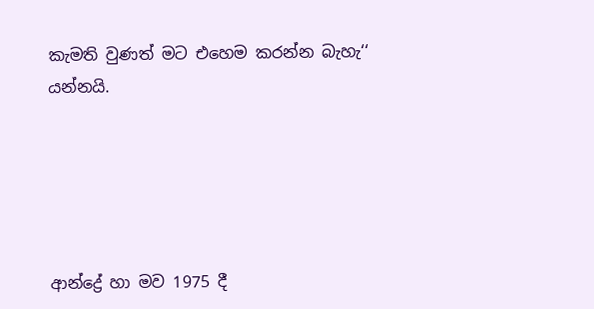කැමති වුණත් මට එහෙම කරන්න බැහැ‘‘
යන්නයි.





ආන්ද්‍රේ හා මව 1975 දී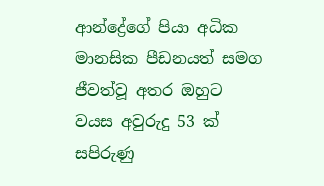ආන්ද්‍රේගේ පියා අධික මානසික පීඩනයත් සමග ජීවත්වූ අතර ඔහුට වයස අවුරුදු 53 ක් සපිරුණු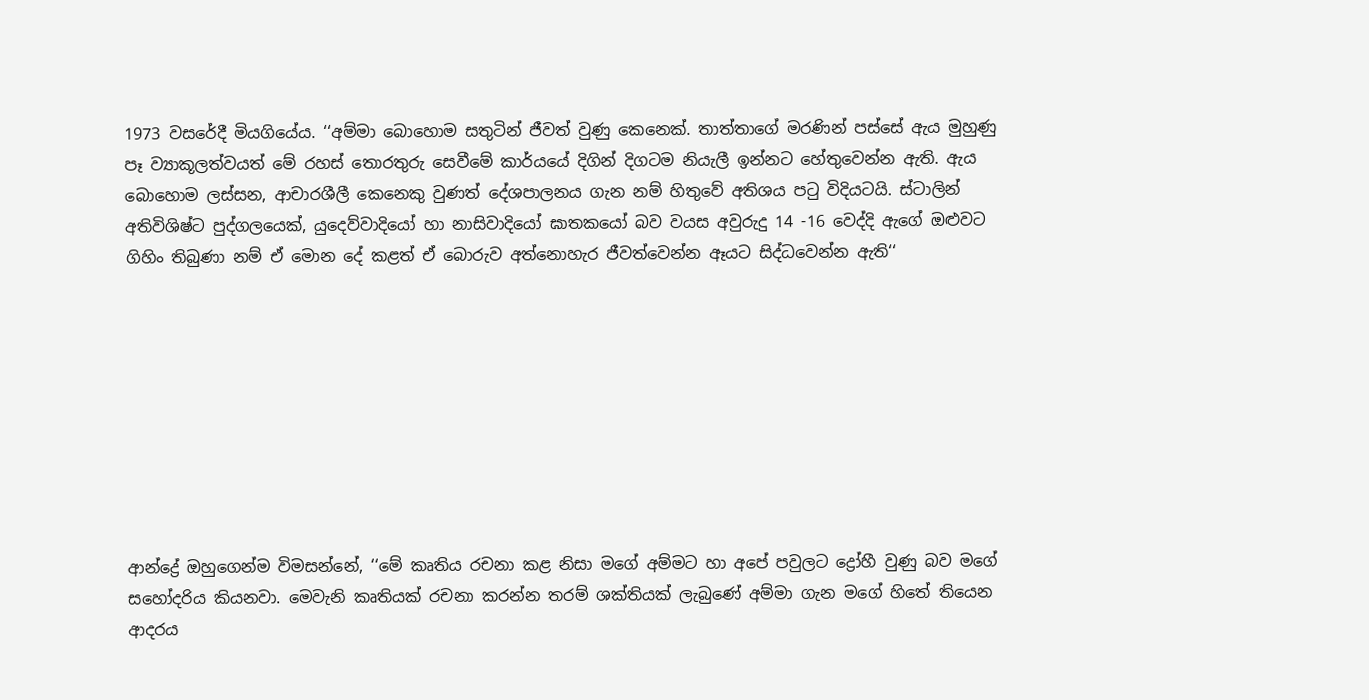1973 වසරේදී මියගියේය. ‘‘අම්මා බොහොම සතුටින් ජීවත් වුණු කෙනෙක්. තාත්තාගේ මරණින් පස්සේ ඇය මුහුණු පෑ ව්‍යාකූලත්වයත් මේ රහස් තොරතුරු සෙවීමේ කාර්යයේ දිගින් දිගටම නියැලී ඉන්නට හේතුවෙන්න ඇති. ඇය බොහොම ලස්සන, ආචාරශීලී කෙනෙකු වුණත් දේශපාලනය ගැන නම් හිතුවේ අතිශය පටු විදියටයි. ස්ටාලින් අතිවිශිෂ්ට පුද්ගලයෙක්, යුදෙව්වාදියෝ හා නාසිවාදියෝ ඝාතකයෝ බව වයස අවුරුදු 14 -16 වෙද්දි ඇගේ ඔළුවට ගිහිං තිබුණා නම් ඒ මොන දේ කළත් ඒ බොරුව අත්නොහැර ජීවත්වෙන්න ඈයට සිද්ධවෙන්න ඇති‘‘









ආන්ද්‍රේ ඔහුගෙන්ම විමසන්නේ, ‘‘මේ කෘතිය රචනා කළ නිසා මගේ අම්මට හා අපේ පවුලට ද්‍රෝහී වුණු බව මගේ සහෝදරිය කියනවා. මෙවැනි කෘතියක් රචනා කරන්න තරම් ශක්තියක් ලැබුණේ අම්මා ගැන මගේ හිතේ තියෙන ආදරය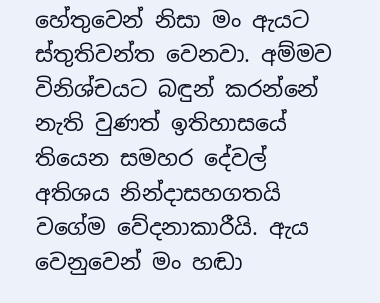හේතුවෙන් නිසා මං ඇයට ස්තුතිවන්ත වෙනවා. අම්මව විනිශ්චයට බඳුන් කරන්නේ නැති වුණත් ඉතිහාසයේ තියෙන සමහර දේවල් අතිශය නින්දාසහගතයි වගේම වේදනාකාරීයි. ඇය වෙනුවෙන් මං හඬා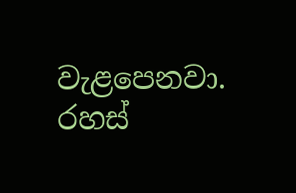වැළපෙනවා. රහස්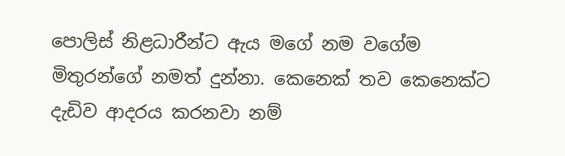පොලිස් නිළධාරීන්ට ඇය මගේ නම වගේම මිතුරන්ගේ නමත් දුන්නා. කෙනෙක් තව කෙනෙක්ට දැඩිව ආදරය කරනවා නම්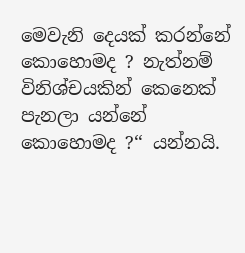මෙවැනි දෙයක් කරන්නේ කොහොමද ? නැත්නම් විනිශ්චයකින් කෙනෙක් පැනලා යන්නේ කොහොමද ?‘‘ යන්නයි.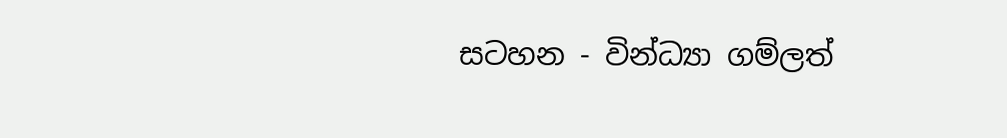සටහන - වින්ධ්‍යා ගම්ලත්